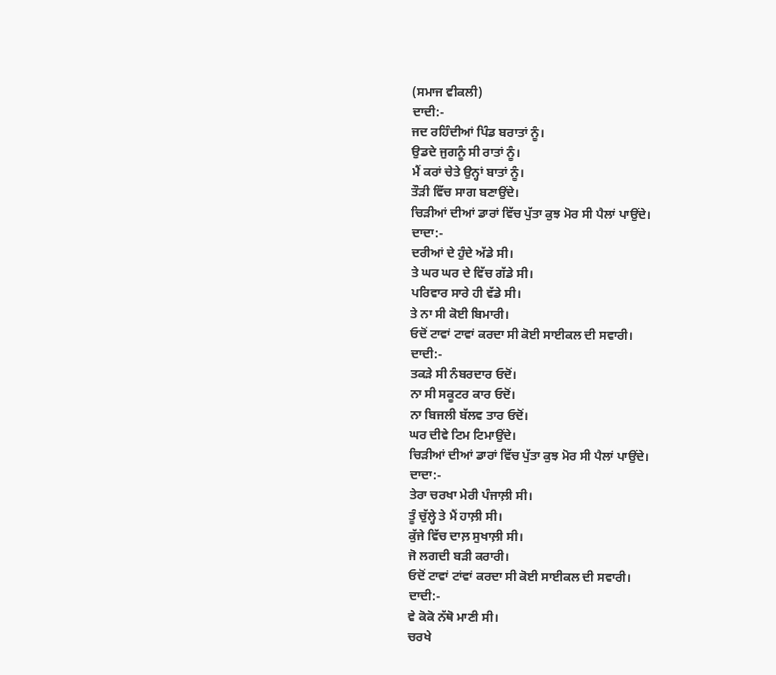(ਸਮਾਜ ਵੀਕਲੀ)
ਦਾਦੀ:-
ਜਦ ਰਹਿੰਦੀਆਂ ਪਿੰਡ ਬਰਾਤਾਂ ਨੂੰ।
ਉਡਦੇ ਜੁਗਨੂੰ ਸੀ ਰਾਤਾਂ ਨੂੰ।
ਮੈਂ ਕਰਾਂ ਚੇਤੇ ਉਨ੍ਹਾਂ ਬਾਤਾਂ ਨੂੰ।
ਤੌੜੀ ਵਿੱਚ ਸਾਗ ਬਣਾਉਂਦੇ।
ਚਿਡ਼ੀਆਂ ਦੀਆਂ ਡਾਰਾਂ ਵਿੱਚ ਪੁੱਤਾ ਕੁਝ ਮੋਰ ਸੀ ਪੈਲਾਂ ਪਾਉਂਦੇ।
ਦਾਦਾ:-
ਦਰੀਆਂ ਦੇ ਹੁੰਦੇ ਅੱਡੇ ਸੀ।
ਤੇ ਘਰ ਘਰ ਦੇ ਵਿੱਚ ਗੱਡੇ ਸੀ।
ਪਰਿਵਾਰ ਸਾਰੇ ਹੀ ਵੱਡੇ ਸੀ।
ਤੇ ਨਾ ਸੀ ਕੋਈ ਬਿਮਾਰੀ।
ਓਦੋਂ ਟਾਵਾਂ ਟਾਵਾਂ ਕਰਦਾ ਸੀ ਕੋਈ ਸਾਈਕਲ ਦੀ ਸਵਾਰੀ।
ਦਾਦੀ:-
ਤਕੜੇ ਸੀ ਨੰਬਰਦਾਰ ਓਦੋਂ।
ਨਾ ਸੀ ਸਕੂਟਰ ਕਾਰ ਓਦੋਂ।
ਨਾ ਬਿਜਲੀ ਬੱਲਵ ਤਾਰ ਓਦੋਂ।
ਘਰ ਦੀਵੇ ਟਿਮ ਟਿਮਾਉਂਦੇ।
ਚਿੜੀਆਂ ਦੀਆਂ ਡਾਰਾਂ ਵਿੱਚ ਪੁੱਤਾ ਕੁਝ ਮੋਰ ਸੀ ਪੈਲਾਂ ਪਾਉਂਦੇ।
ਦਾਦਾ:-
ਤੇਰਾ ਚਰਖਾ ਮੇਰੀ ਪੰਜਾਲ਼ੀ ਸੀ।
ਤੂੰ ਚੁੱਲ੍ਹੇ ਤੇ ਮੈਂ ਹਾਲ਼ੀ ਸੀ।
ਕੁੱਜੇ ਵਿੱਚ ਦਾਲ਼ ਸੁਖਾਲ਼ੀ ਸੀ।
ਜੋ ਲਗਦੀ ਬੜੀ ਕਰਾਰੀ।
ਓਦੋਂ ਟਾਵਾਂ ਟਾਂਵਾਂ ਕਰਦਾ ਸੀ ਕੋਈ ਸਾਈਕਲ ਦੀ ਸਵਾਰੀ।
ਦਾਦੀ:-
ਵੇ ਕੋਕੋ ਨੱਥੋ ਮਾਣੀ ਸੀ।
ਚਰਖੇ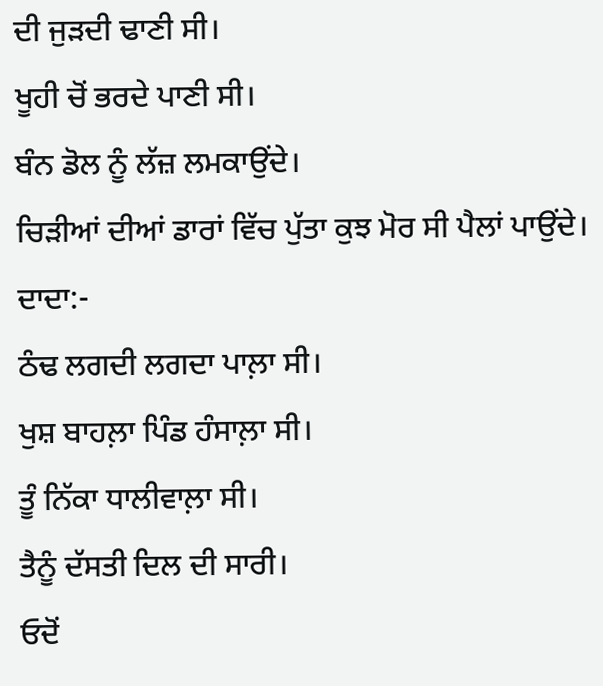ਦੀ ਜੁੜਦੀ ਢਾਣੀ ਸੀ।
ਖੂਹੀ ਚੋਂ ਭਰਦੇ ਪਾਣੀ ਸੀ।
ਬੰਨ ਡੋਲ ਨੂੰ ਲੱਜ਼ ਲਮਕਾਉਂਦੇ।
ਚਿੜੀਆਂ ਦੀਆਂ ਡਾਰਾਂ ਵਿੱਚ ਪੁੱਤਾ ਕੁਝ ਮੋਰ ਸੀ ਪੈਲਾਂ ਪਾਉਂਦੇ।
ਦਾਦਾ:-
ਠੰਢ ਲਗਦੀ ਲਗਦਾ ਪਾਲ਼ਾ ਸੀ।
ਖੁਸ਼ ਬਾਹਲ਼ਾ ਪਿੰਡ ਹੰਸਾਲ਼ਾ ਸੀ।
ਤੂੰ ਨਿੱਕਾ ਧਾਲੀਵਾਲ਼ਾ ਸੀ।
ਤੈਨੂੰ ਦੱਸਤੀ ਦਿਲ ਦੀ ਸਾਰੀ।
ਓਦੋਂ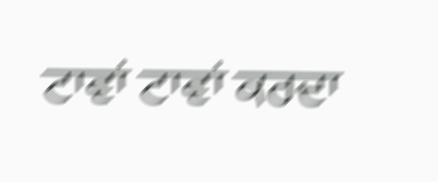ਟਾਵਾਂ ਟਾਵਾਂ ਕਰਦਾ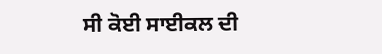ਸੀ ਕੋਈ ਸਾਈਕਲ ਦੀ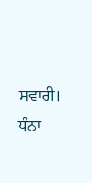ਸਵਾਰੀ।
ਧੰਨਾ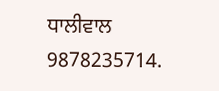ਧਾਲੀਵਾਲ
9878235714.